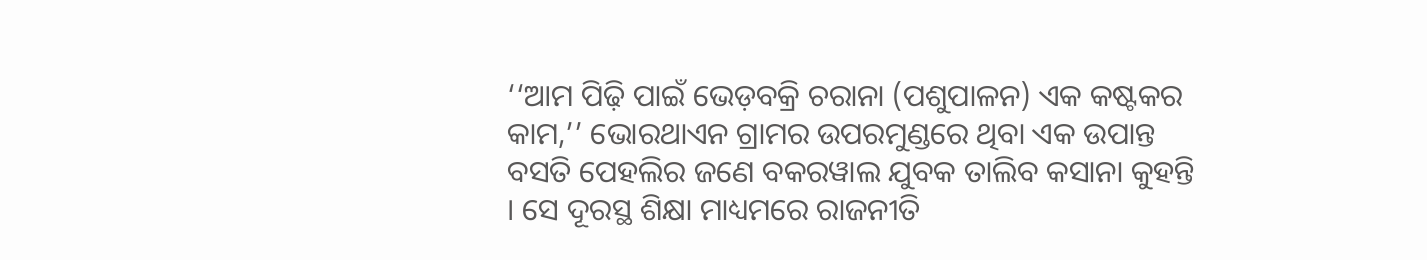‘‘ଆମ ପିଢ଼ି ପାଇଁ ଭେଡ଼ବକ୍ରି ଚରାନା (ପଶୁପାଳନ) ଏକ କଷ୍ଟକର କାମ,’’ ଭୋରଥାଏନ ଗ୍ରାମର ଉପରମୁଣ୍ଡରେ ଥିବା ଏକ ଉପାନ୍ତ ବସତି ପେହଲିର ଜଣେ ବକରୱାଲ ଯୁବକ ତାଲିବ କସାନା କୁହନ୍ତି । ସେ ଦୂରସ୍ଥ ଶିକ୍ଷା ମାଧ୍ୟମରେ ରାଜନୀତି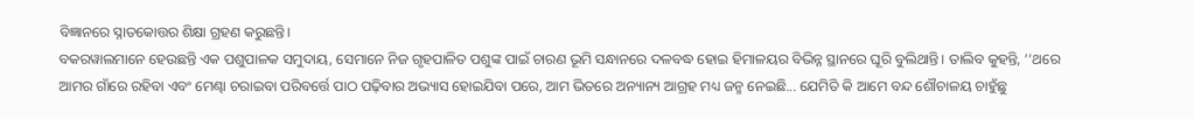ବିଜ୍ଞାନରେ ସ୍ନାତକୋତ୍ତର ଶିକ୍ଷା ଗ୍ରହଣ କରୁଛନ୍ତି।
ବକରୱାଲମାନେ ହେଉଛନ୍ତି ଏକ ପଶୁପାଳକ ସମୁଦାୟ, ସେମାନେ ନିଜ ଗୃହପାଳିତ ପଶୁଙ୍କ ପାଇଁ ଚାରଣ ଭୂମି ସନ୍ଧାନରେ ଦଳବଦ୍ଧ ହୋଇ ହିମାଳୟର ବିଭିନ୍ନ ସ୍ଥାନରେ ଘୂରି ବୁଲିଥାନ୍ତି। ତାଲିବ କୁହନ୍ତି, ‘‘ଥରେ ଆମର ଗାଁରେ ରହିବା ଏବଂ ମେଣ୍ଢା ଚରାଇବା ପରିବର୍ତ୍ତେ ପାଠ ପଢ଼ିବାର ଅଭ୍ୟାସ ହୋଇଯିବା ପରେ, ଆମ ଭିତରେ ଅନ୍ୟାନ୍ୟ ଆଗ୍ରହ ମଧ୍ୟ ଜନ୍ମ ନେଇଛି... ଯେମିତି କି ଆମେ ବନ୍ଦ ଶୌଚାଳୟ ଚାହୁଁଛୁ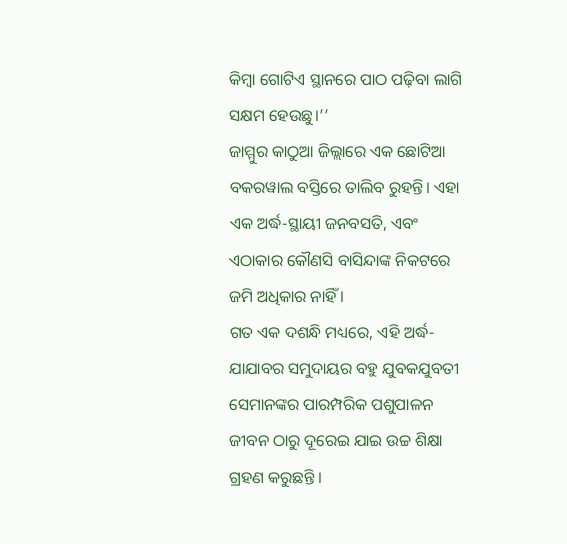କିମ୍ବା ଗୋଟିଏ ସ୍ଥାନରେ ପାଠ ପଢ଼ିବା ଲାଗି ସକ୍ଷମ ହେଉଛୁ।’’
ଜାମ୍ମୁର କାଠୁଆ ଜିଲ୍ଲାରେ ଏକ ଛୋଟିଆ ବକରୱାଲ ବସ୍ତିରେ ତାଲିବ ରୁହନ୍ତି। ଏହା ଏକ ଅର୍ଦ୍ଧ-ସ୍ଥାୟୀ ଜନବସତି, ଏବଂ ଏଠାକାର କୌଣସି ବାସିନ୍ଦାଙ୍କ ନିକଟରେ ଜମି ଅଧିକାର ନାହିଁ ।
ଗତ ଏକ ଦଶନ୍ଧି ମଧ୍ୟରେ, ଏହି ଅର୍ଦ୍ଧ-ଯାଯାବର ସମୁଦାୟର ବହୁ ଯୁବକଯୁବତୀ ସେମାନଙ୍କର ପାରମ୍ପରିକ ପଶୁପାଳନ ଜୀବନ ଠାରୁ ଦୂରେଇ ଯାଇ ଉଚ୍ଚ ଶିକ୍ଷା ଗ୍ରହଣ କରୁଛନ୍ତି ।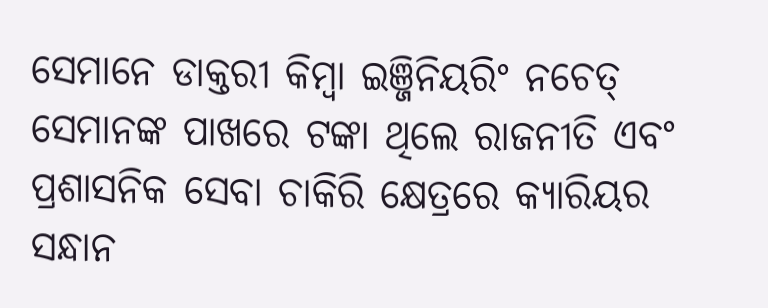ସେମାନେ ଡାକ୍ତରୀ କିମ୍ବା ଇଞ୍ଜିନିୟରିଂ ନଚେତ୍ ସେମାନଙ୍କ ପାଖରେ ଟଙ୍କା ଥିଲେ ରାଜନୀତି ଏବଂ ପ୍ରଶାସନିକ ସେବା ଚାକିରି କ୍ଷେତ୍ରରେ କ୍ୟାରିୟର ସନ୍ଧାନ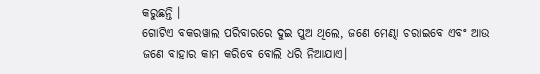କରୁଛନ୍ତି ।
ଗୋଟିଏ ବକରୱାଲ ପରିବାରରେ ଦୁଇ ପୁଅ ଥିଲେ, ଜଣେ ମେଣ୍ଢା ଚରାଇବେ ଏବଂ ଆଉ ଜଣେ ବାହାର କାମ କରିବେ ବୋଲି ଧରି ନିଆଯାଏ।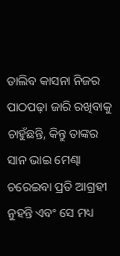ତାଲିବ କାସନା ନିଜର ପାଠପଢ଼ା ଜାରି ରଖିବାକୁ ଚାହୁଁଛନ୍ତି, କିନ୍ତୁ ତାଙ୍କର ସାନ ଭାଇ ମେଣ୍ଢା ଚରେଇବା ପ୍ରତି ଆଗ୍ରହୀ ନୁହନ୍ତି ଏବଂ ସେ ମଧ୍ୟ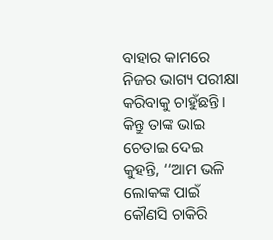ବାହାର କାମରେ ନିଜର ଭାଗ୍ୟ ପରୀକ୍ଷା କରିବାକୁ ଚାହୁଁଛନ୍ତି । କିନ୍ତୁ ତାଙ୍କ ଭାଇ ଚେତାଇ ଦେଇ କୁହନ୍ତି, ‘‘ଆମ ଭଳି ଲୋକଙ୍କ ପାଇଁ କୌଣସି ଚାକିରି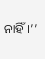ନାହିଁ।’’